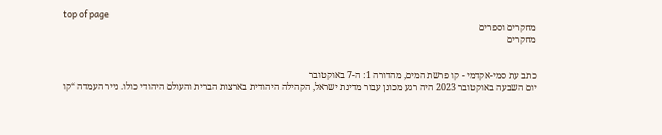top of page
מחקרים וספרים
מחקרים


כתב עת סמי-אקדמי - קו פרשת המים, מהדורה 1: ה-7 באוקטובר
יום השבעה באוקטובר 2023 היה רגע מכונן עבור מדינת ישראל, הקהילה היהודית בארצות הברית והעולם היהודי כולו. נייר העמדה “קו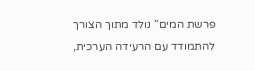פרשת המים” נולד מתוך הצורך להתמודד עם הרעידה הערכית,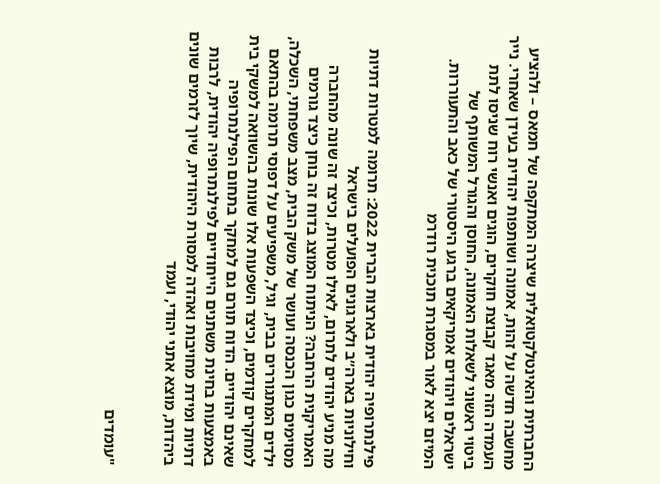החברתית והאינטלקטואלית שיצרה המתקפה של חמאס – ולהציע מחשבה חדשה על זהות, אמונה ושותפות יהודית בעידן שאחרי. נייר העמדה הזה מאגד קבוצת חוקרים, הוגים ואנשי רוח שניסו לתת ביטוי ראשוני לשאלות האמונה, החוסן והגורל המשותף של ישראלים ויהודים אמריקאים ברגע היסטורי של כאב והתעוררות. המיזם יצא לאור במסגרת תוכנית רודרמ


פילנתרופיה יהודית בארצות הברית 2022: תרומה למטרות דתיות וחילוניות בארה״ב ולארגונים הפועלים בישראל
מה מניע יהודים לתרום, לאילו מטרות, וכיצד זה שונה מהחברה האמריקנית הרחבה? הניתוח המוצג בדוח זה בוחן כיצד גורמים מסוימים כגון הכנסה ועושר של משק הבית, מצב משפחתי, השכלה, ילדים המתגוררים בבית, וגיל, משפיעים על דפוסי תרומה בהתאם למחקרים קודמים, וכיצד השפעות אלו שונות בהשוואה למשקי בית שאינם יהודיים. הדוח תורם גם למחקר בתחום הפילנתרופיה באמצעות בחינת משתנים הייחודיים לפילנתרופיה יהודית, לרבות דתיות ומידת מחויבות ואהדה למסורת היהודית, שיוך לזרמים שונים ביהדות, מוצא אתני יהודי, ועמד


"עומדים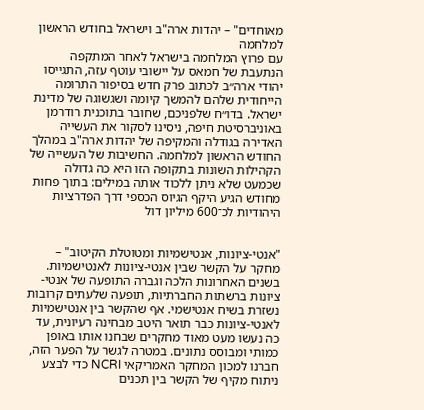מאוחדים" – יהדות ארה"ב וישראל בחודש הראשון למלחמה
עם פרוץ המלחמה בישראל לאחר המתקפה הנתעבת של חמאס על יישובי עוטף עזה, התגייסו יהודי ארה״ב לכתוב פרק חדש בסיפור התרומה הייחודית שלהם להמשך קיומה ושגשוגה של מדינת ישראל. בדו״ח שלפניכם, שחובר בתוכנית רודרמן באוניברסיטת חיפה, ניסינו לסקור את העשייה האדירה בגודלה והמקיפה של יהדות ארה"ב במהלך החודש הראשון למלחמה. החשיבות של העשייה של הקהילות השונות בתקופה הזו היא כה גדולה שכמעט שלא ניתן ללכוד אותה במילים: בתוך פחות מחודש הגיע היקף הגיוס הכספי דרך הפדרציות היהודיות לכ־600 מיליון דול


"אנטי-ציונות, אנטישמיות ומטוטלת הקיטוב" – מחקר על הקשר שבין אנטי-ציונות לאנטישמיות.
בשנים האחרונות הלכה וגברה התופעה של אנטי-ציונות ברשתות החברתיות, תופעה שלעתים קרובות נשזרת בשיח אנטישמי. אף שהקשר בין אנטישמיות לאנטי-ציונות כבר תואר היטב מבחינה רעיונית, עד כה נעשו מעט מאוד מחקרים שבחנו אותו באופן כמותי ומבוסס נתונים. במטרה לגשר על הפער הזה, חברנו למכון המחקר האמריקאי NCRI כדי לבצע ניתוח מקיף של הקשר בין תכנים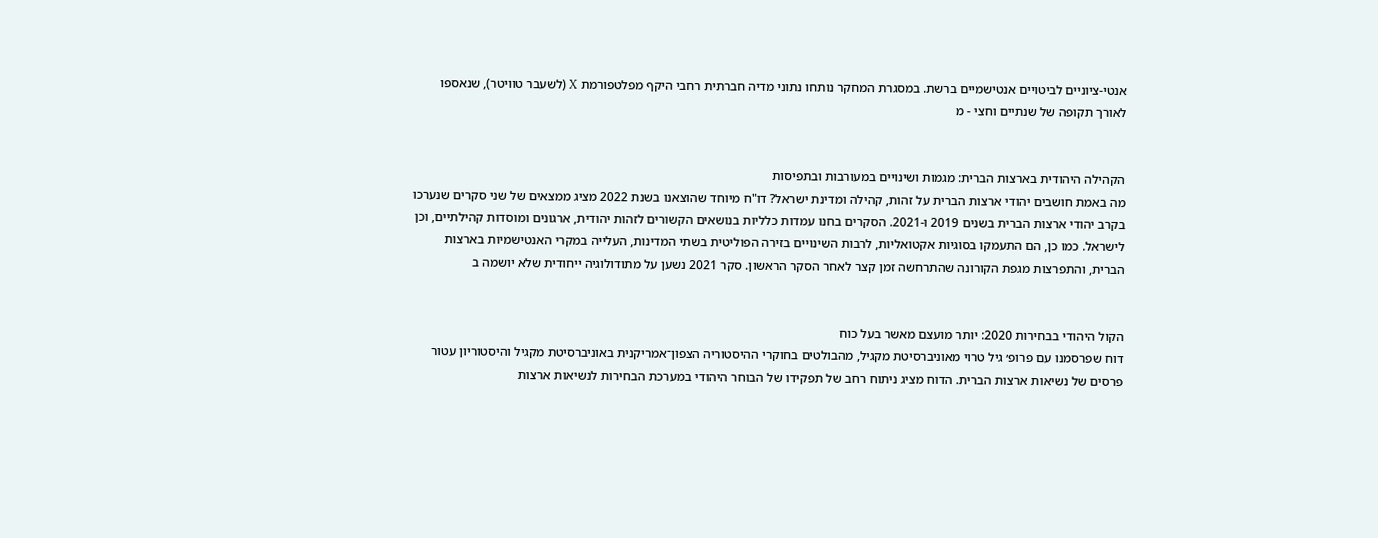אנטי-ציוניים לביטויים אנטישמיים ברשת. במסגרת המחקר נותחו נתוני מדיה חברתית רחבי היקף מפלטפורמת X (לשעבר טוויטר), שנאספו לאורך תקופה של שנתיים וחצי - מ


הקהילה היהודית בארצות הברית: מגמות ושינויים במעורבות ובתפיסות
מה באמת חושבים יהודי ארצות הברית על זהות, קהילה ומדינת ישראל? דו"ח מיוחד שהוצאנו בשנת 2022 מציג ממצאים של שני סקרים שנערכו בקרב יהודי ארצות הברית בשנים 2019 ו-2021. הסקרים בחנו עמדות כלליות בנושאים הקשורים לזהות יהודית, ארגונים ומוסדות קהילתיים, וכן לישראל. כמו כן, הם התעמקו בסוגיות אקטואליות, לרבות השינויים בזירה הפוליטית בשתי המדינות, העלייה במקרי האנטישמיות בארצות הברית, והתפרצות מגפת הקורונה שהתרחשה זמן קצר לאחר הסקר הראשון. סקר 2021 נשען על מתודולוגיה ייחודית שלא יושמה ב


הקול היהודי בבחירות 2020: יותר מועצם מאשר בעל כוח
דוח שפרסמנו עם פרופ׳ גיל טרוי מאוניברסיטת מקגיל, מהבולטים בחוקרי ההיסטוריה הצפון־אמריקנית באוניברסיטת מקגיל והיסטוריון עטור פרסים של נשיאות ארצות הברית. הדוח מציג ניתוח רחב של תפקידו של הבוחר היהודי במערכת הבחירות לנשיאות ארצות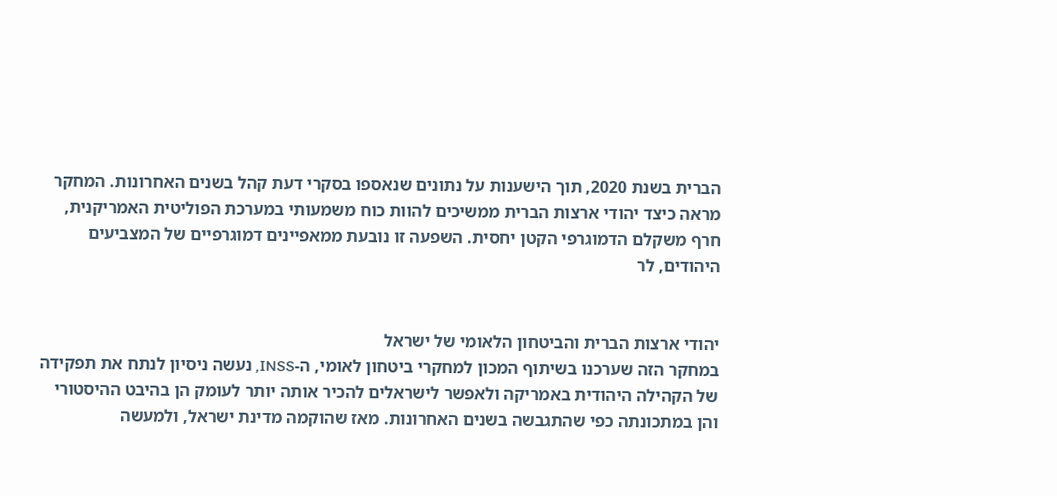הברית בשנת 2020, תוך הישענות על נתונים שנאספו בסקרי דעת קהל בשנים האחרונות. המחקר מראה כיצד יהודי ארצות הברית ממשיכים להוות כוח משמעותי במערכת הפוליטית האמריקנית, חרף משקלם הדמוגרפי הקטן יחסית. השפעה זו נובעת ממאפיינים דמוגרפיים של המצביעים היהודים, לר


יהודי ארצות הברית והביטחון הלאומי של ישראל
במחקר הזה שערכנו בשיתוף המכון למחקרי ביטחון לאומי, ה-INSS, נעשה ניסיון לנתח את תפקידה של הקהילה היהודית באמריקה ולאפשר לישראלים להכיר אותה יותר לעומק הן בהיבט ההיסטורי והן במתכונתה כפי שהתגבשה בשנים האחרונות. מאז שהוקמה מדינת ישראל, ולמעשה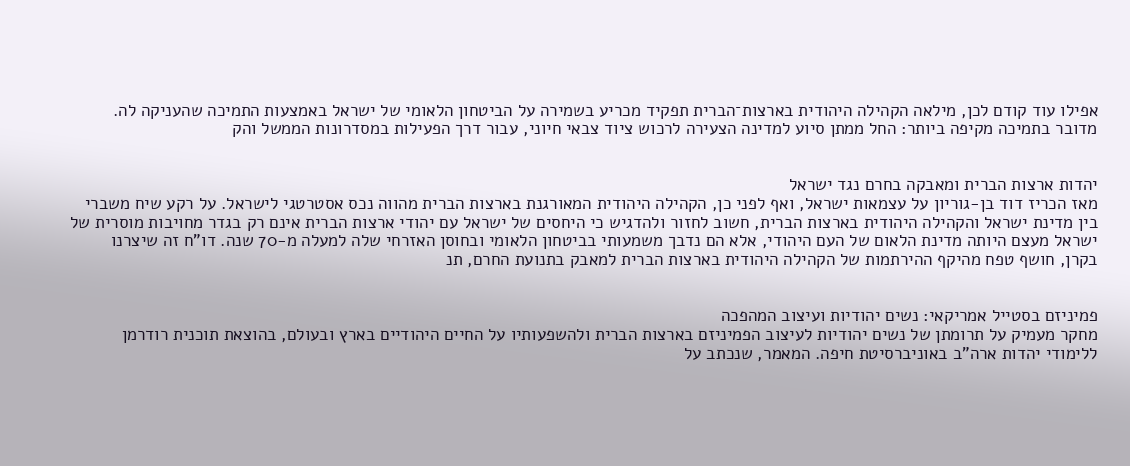אפילו עוד קודם לכן, מילאה הקהילה היהודית בארצות־הברית תפקיד מכריע בשמירה על הביטחון הלאומי של ישראל באמצעות התמיכה שהעניקה לה. מדובר בתמיכה מקיפה ביותר: החל ממתן סיוע למדינה הצעירה לרכוש ציוד צבאי חיוני, עבור דרך הפעילות במסדרונות הממשל והק


יהדות ארצות הברית ומאבקה בחרם נגד ישראל
מאז הכריז דוד בן-גוריון על עצמאות ישראל, ואף לפני כן, הקהילה היהודית המאורגנת בארצות הברית מהווה נכס אסטרטגי לישראל. על רקע שיח משברי בין מדינת ישראל והקהילה היהודית בארצות הברית, חשוב לחזור ולהדגיש כי היחסים של ישראל עם יהודי ארצות הברית אינם רק בגדר מחויבות מוסרית של ישראל מעצם היותה מדינת הלאום של העם היהודי, אלא הם נדבך משמעותי בביטחון הלאומי ובחוסן האזרחי שלה למעלה מ-70 שנה. דו"ח זה שיצרנו בקרן, חושף טפח מהיקף ההירתמות של הקהילה היהודית בארצות הברית למאבק בתנועת החרם, תנ


פמיניזם בסטייל אמריקאי: נשים יהודיות ועיצוב המהפכה
מחקר מעמיק על תרומתן של נשים יהודיות לעיצוב הפמיניזם בארצות הברית ולהשפעותיו על החיים היהודיים בארץ ובעולם, בהוצאת תוכנית רודרמן ללימודי יהדות ארה"ב באוניברסיטת חיפה. המאמר, שנכתב על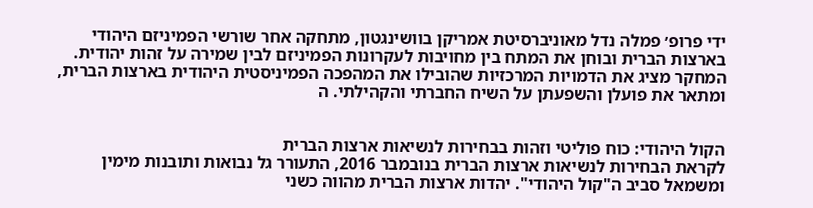ידי פרופ׳ פמלה נדל מאוניברסיטת אמריקן בוושינגטון, מתחקה אחר שורשי הפמיניזם היהודי בארצות הברית ובוחן את המתח בין מחויבות לעקרונות הפמיניזם לבין שמירה על זהות יהודית. המחקר מציג את הדמויות המרכזיות שהובילו את המהפכה הפמיניסטית היהודית בארצות הברית, ומתאר את פועלן והשפעתן על השיח החברתי והקהילתי. ה


הקול היהודי: כוח פוליטי וזהות בבחירות לנשיאות ארצות הברית
לקראת הבחירות לנשיאות ארצות הברית בנובמבר 2016, התעורר גל נבואות ותובנות מימין ומשמאל סביב ה"קול היהודי". יהדות ארצות הברית מהווה כשני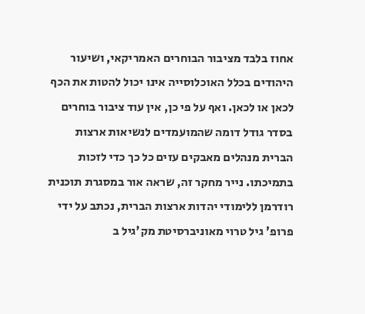אחוז בלבד מציבור הבוחרים האמריקאי, ושיעור היהודים בכלל האוכלוסייה אינו יכול להטות את הכף לכאן או לכאן. ואף על פי כן, אין עוד ציבור בוחרים בסדר גודל דומה שהמועמדים לנשיאות ארצות הברית מנהלים מאבקים עזים כל כך כדי לזכות בתמיכתו. נייר מחקר זה, שראה אור במסגרת תוכנית רודרמן ללימודי יהדות ארצות הברית, נכתב על ידי פרופ' גיל טרוי מאוניברסיטת מק'גיל ב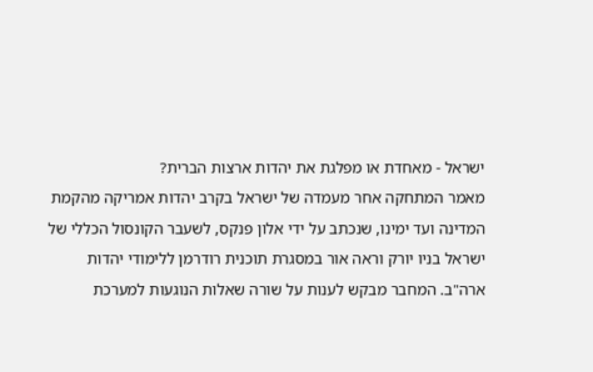ישראל - מאחדת או מפלגת את יהדות ארצות הברית?
מאמר המתחקה אחר מעמדה של ישראל בקרב יהדות אמריקה מהקמת המדינה ועד ימינו, שנכתב על ידי אלון פנקס, לשעבר הקונסול הכללי של ישראל בניו יורק וראה אור במסגרת תוכנית רודרמן ללימודי יהדות ארה"ב. המחבר מבקש לענות על שורה שאלות הנוגעות למערכת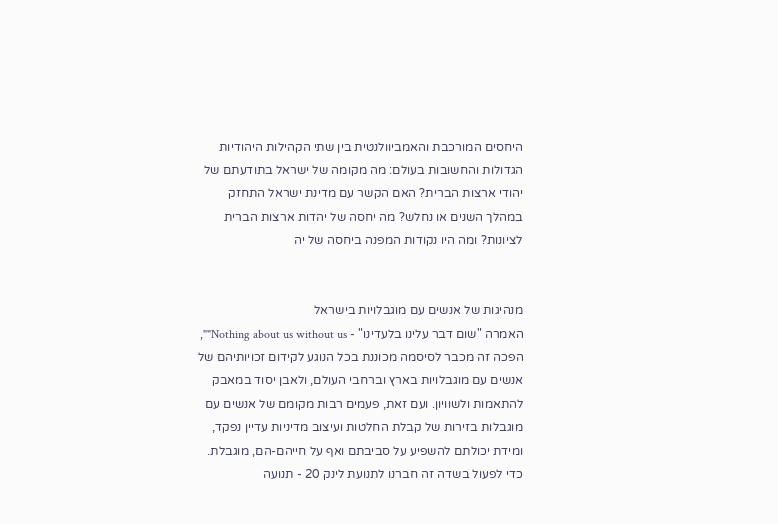היחסים המורכבת והאמביוולנטית בין שתי הקהילות היהודיות הגדולות והחשובות בעולם: מה מקומה של ישראל בתודעתם של יהודי ארצות הברית? האם הקשר עם מדינת ישראל התחזק במהלך השנים או נחלש? מה יחסה של יהדות ארצות הברית לציונות? ומה היו נקודות המפנה ביחסה של יה


מנהיגות של אנשים עם מוגבלויות בישראל
האמרה "שום דבר עלינו בלעדינו" - Nothing about us without us"", הפכה זה מכבר לסיסמה מכוננת בכל הנוגע לקידום זכויותיהם של אנשים עם מוגבלויות בארץ וברחבי העולם, ולאבן יסוד במאבק להתאמות ולשוויון. ועם זאת, פעמים רבות מקומם של אנשים עם מוגבלות בזירות של קבלת החלטות ועיצוב מדיניות עדיין נפקד, ומידת יכולתם להשפיע על סביבתם ואף על חייהם-הם, מוגבלת. כדי לפעול בשדה זה חברנו לתנועת לינק 20 - תנועה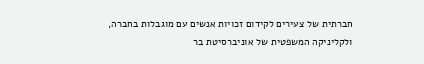חברתית של צעירים לקידום זכויות אנשים עם מוגבלות בחברה, ולקליניקה המשפטית של אוניברסיטת בר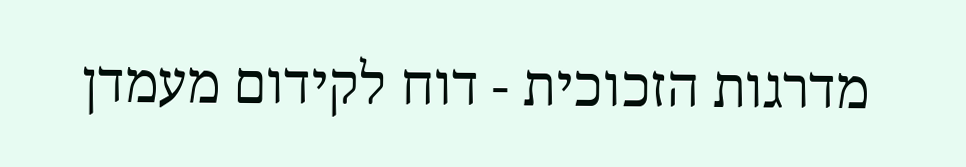מדרגות הזכוכית - דוח לקידום מעמדן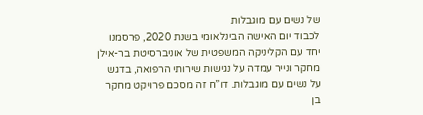של נשים עם מוגבלות
לכבוד יום האישה הבינלאומי בשנת 2020, פרסמנו יחד עם הקליניקה המשפטית של אוניברסיטת בר-אילן מחקר ונייר עמדה על נגישות שירותי הרפואה, בדגש על נשים עם מוגבלות. דו”ח זה מסכם פרויקט מחקר בן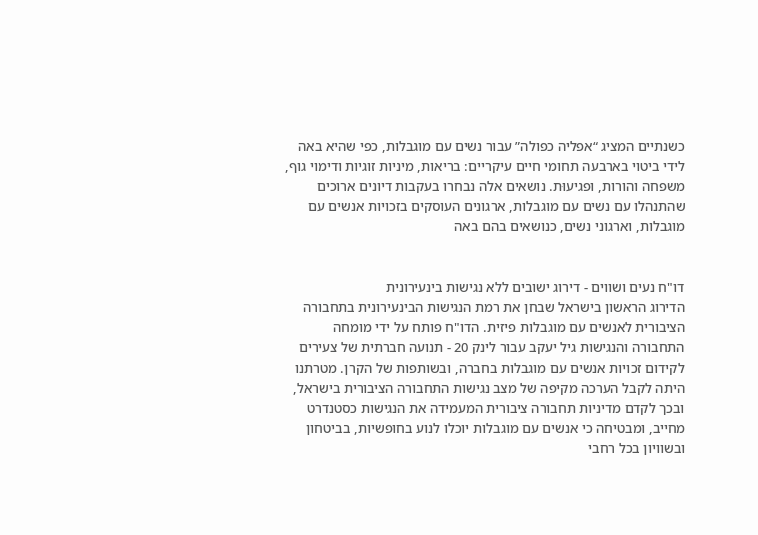כשנתיים המציג “אפליה כפולה” עבור נשים עם מוגבלות, כפי שהיא באה לידי ביטוי בארבעה תחומי חיים עיקריים: בריאות, מיניות זוגיות ודימוי גוף, משפחה והורות, ופגיעוּת. נושאים אלה נבחרו בעקבות דיונים ארוכים שהתנהלו עם נשים עם מוגבלות, ארגונים העוסקים בזכויות אנשים עם מוגבלות, וארגוני נשים, כנושאים בהם באה


דו"ח נעים ושווים - דירוג ישובים ללא נגישות בינעירונית
הדירוג הראשון בישראל שבחן את רמת הנגישות הבינעירונית בתחבורה הציבורית לאנשים עם מוגבלות פיזית. הדו"ח פותח על ידי מומחה התחבורה והנגישות גיל יעקב עבור לינק 20 - תנועה חברתית של צעירים לקידום זכויות אנשים עם מוגבלות בחברה, ובשותפות של הקרן. מטרתנו היתה לקבל הערכה מקיפה של מצב נגישות התחבורה הציבורית בישראל, ובכך לקדם מדיניות תחבורה ציבורית המעמידה את הנגישות כסטנדרט מחייב, ומבטיחה כי אנשים עם מוגבלות יוכלו לנוע בחופשיות, בביטחון ובשוויון בכל רחבי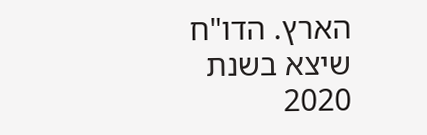הארץ. הדו"ח שיצא בשנת 2020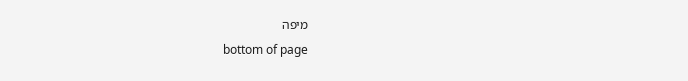מיפה
bottom of page